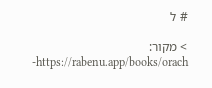# ל

> מקור: https://rabenu.app/books/orach-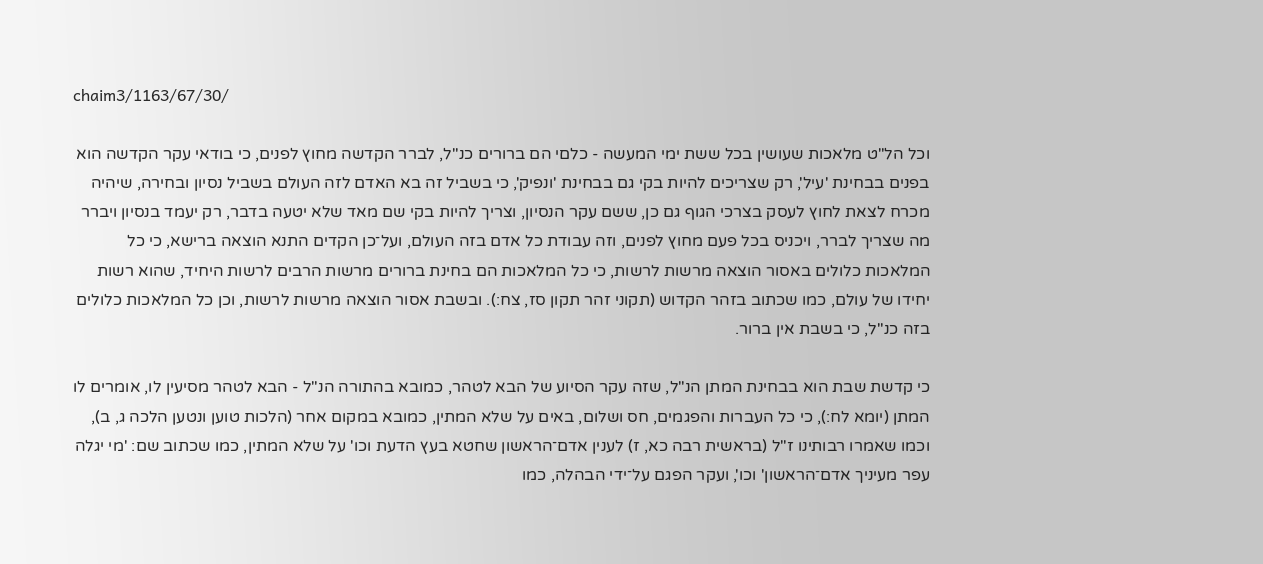chaim3/1163/67/30/

וכל הל"ט מלאכות שעושין בכל ששת ימי המעשה - כלםי הם ברורים כנ"ל, לברר הקדשה מחוץ לפנים, כי בודאי עקר הקדשה הוא בפנים בבחינת 'עיל', רק שצריכים להיות בקי גם בבחינת 'ונפיק', כי בשביל זה בא האדם לזה העולם בשביל נסיון ובחירה, שיהיה מכרח לצאת לחוץ לעסק בצרכי הגוף גם כן, ששם עקר הנסיון, וצריך להיות בקי שם מאד שלא יטעה בדבר, רק יעמד בנסיון ויברר מה שצריך לברר, ויכניס בכל פעם מחוץ לפנים, וזה עבודת כל אדם בזה העולם, ועל־כן הקדים התנא הוצאה ברישא, כי כל המלאכות כלולים באסור הוצאה מרשות לרשות, כי כל המלאכות הם בחינת ברורים מרשות הרבים לרשות היחיד, שהוא רשות יחידו של עולם, כמו שכתוב בזהר הקדוש (תקוני זהר תקון סז, צח:). ובשבת אסור הוצאה מרשות לרשות, וכן כל המלאכות כלולים בזה כנ"ל, כי בשבת אין ברור.

כי קדשת שבת הוא בבחינת המתן הנ"ל, שזה עקר הסיוע של הבא לטהר, כמובא בהתורה הנ"ל - הבא לטהר מסיעין לו, אומרים לו המתן (יומא לח:), כי כל העברות והפגמים, חס ושלום, באים על שלא המתין, כמובא במקום אחר (הלכות טוען ונטען הלכה ג, ב), וכמו שאמרו רבותינו ז"ל (בראשית רבה כא, ז) לענין אדם־הראשון שחטא בעץ הדעת וכו' על שלא המתין, כמו שכתוב שם: 'מי יגלה עפר מעיניך אדם־הראשון' וכו', ועקר הפגם על־ידי הבהלה, כמו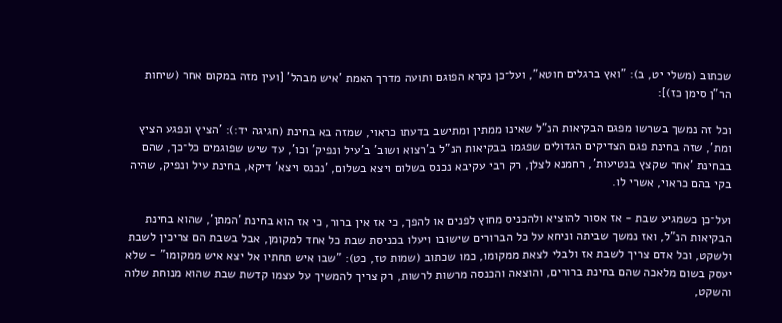שכתוב (משלי יט, ב): "ואץ ברגלים חוטא", ועל־כן נקרא הפוגם ותועה מדרך האמת 'איש מבהל' [ועין מזה במקום אחר (שיחות הר"ן סימן כז)]:

וכל זה נמשך בשרשו מפגם הבקיאות הנ"ל שאינו ממתין ומתישב בדעתו כראוי, שמזה בא בחינת (חגיגה יד:): 'הציץ ונפגע הציץ ומת', שזה בחינת פגם הצדיקים הגדולים שפגמו בבקיאות הנ"ל ב'רצוא ושוב' ב'עיל ונפיק' וכו', עד שיש שפוגמים כל־כך, שהם בבחינת 'אחר שקצץ בנטיעות', רחמנא לצלן, רק רבי עקיבא נכנס בשלום ויצא בשלום, 'נכנס ויצא' דיקא, בחינת עיל ונפיק, שהיה בקי בהם כראוי, אשרי לו.

ועל־כן כשמגיע שבת - אז אסור להוציא ולהכניס מחוץ לפנים או להפך, כי אז אין ברור, כי אז הוא בחינת 'המתן', שהוא בחינת הבקיאות הנ"ל, ואז נמשך שביתה וניחא על כל הברורים שישובו ויעלו בכניסת שבת כל אחד למקומן, אבל בשבת הם צריכין לשבת ולשקט, וכל אדם צריך לשבת אז ולבלי לצאת ממקומו, כמו שכתוב (שמות טז, כט): "שבו איש תחתיו אל יצא איש ממקומו" - שלא יעסק בשום מלאכה שהם בחינת ברורים, והוצאה והכנסה מרשות לרשות, רק צריך להמשיך על עצמו קדשת שבת שהוא מנוחת שלוה והשקט,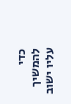כדי להמשיך עליו ישוב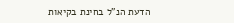הדעת הנ"ל בחינת בקיאות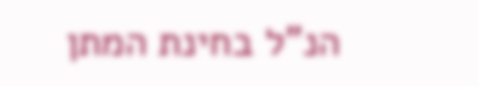הנ"ל בחינת המתן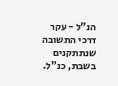הנ"ל - עקר דרכי התשובה שנתתקנים בשבת, כנ"ל.